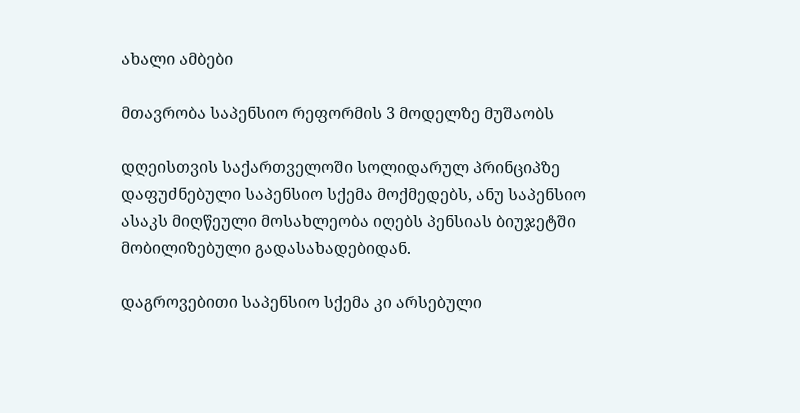ახალი ამბები

მთავრობა საპენსიო რეფორმის 3 მოდელზე მუშაობს

დღეისთვის საქართველოში სოლიდარულ პრინციპზე დაფუძნებული საპენსიო სქემა მოქმედებს, ანუ საპენსიო ასაკს მიღწეული მოსახლეობა იღებს პენსიას ბიუჯეტში მობილიზებული გადასახადებიდან.

დაგროვებითი საპენსიო სქემა კი არსებული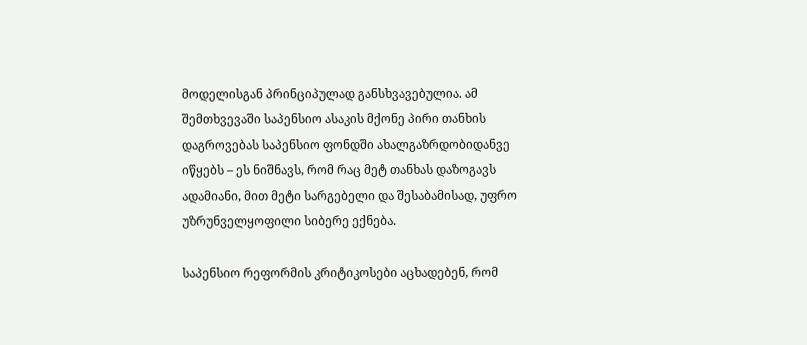მოდელისგან პრინციპულად განსხვავებულია. ამ შემთხვევაში საპენსიო ასაკის მქონე პირი თანხის დაგროვებას საპენსიო ფონდში ახალგაზრდობიდანვე იწყებს – ეს ნიშნავს, რომ რაც მეტ თანხას დაზოგავს ადამიანი, მით მეტი სარგებელი და შესაბამისად, უფრო უზრუნველყოფილი სიბერე ექნება.

საპენსიო რეფორმის კრიტიკოსები აცხადებენ, რომ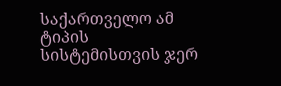საქართველო ამ ტიპის სისტემისთვის ჯერ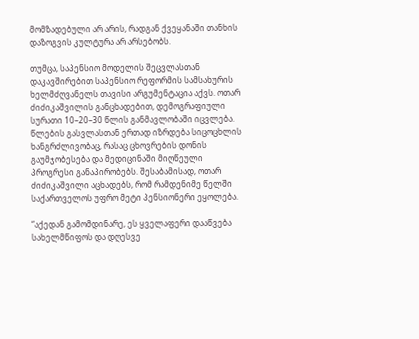მომზადებული არ არის, რადგან ქვეყანაში თანხის დაზოგვის კულტურა არ არსებობს.

თუმცა, საპენსიო მოდელის შეცვლასთან დაკავშირებით საპენსიო რეფორმის სამსახურის ხელმძღვანელს თავისი არგუმენტაცია აქვს. ოთარ ძიძიკაშვილის განცხადებით, დემოგრაფიული სურათი 10–20–30 წლის განმავლობაში იცვლება. წლების გასვლასთან ერთად იზრდება სიცოცხლის ხანგრძლივობაც, რასაც ცხოვრების დონის გაუმჯობესება და მედიცინაში მიღწეული პროგრესი განაპირობებს. შესაბამისად, ოთარ ძიძიკაშვილი აცხადებს, რომ რამდენიმე წელში საქართველოს უფრო მეტი პენსიონერი ეყოლება.

“აქედან გამომდინარე, ეს ყველაფერი დააწვება სახელმწიფოს და დღესვე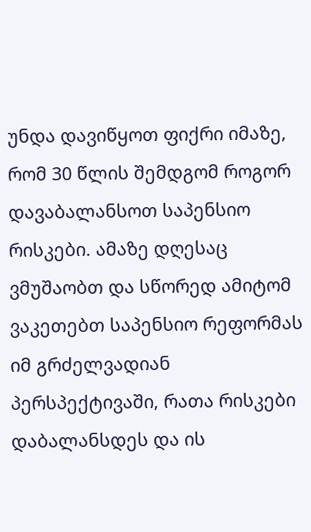უნდა დავიწყოთ ფიქრი იმაზე, რომ 30 წლის შემდგომ როგორ დავაბალანსოთ საპენსიო რისკები. ამაზე დღესაც ვმუშაობთ და სწორედ ამიტომ ვაკეთებთ საპენსიო რეფორმას იმ გრძელვადიან პერსპექტივაში, რათა რისკები დაბალანსდეს და ის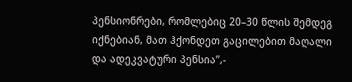პენსიონრები, რომლებიც 20–30 წლის შემდეგ იქნებიან, მათ ჰქონდეთ გაცილებით მაღალი და ადეკვატური პენსია’’,-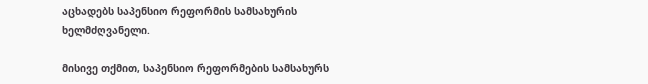აცხადებს საპენსიო რეფორმის სამსახურის ხელმძღვანელი.

მისივე თქმით, საპენსიო რეფორმების სამსახურს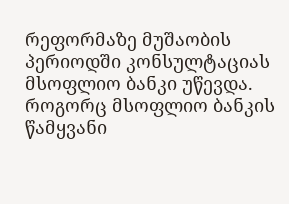რეფორმაზე მუშაობის პერიოდში კონსულტაციას მსოფლიო ბანკი უწევდა. როგორც მსოფლიო ბანკის წამყვანი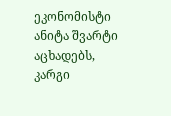ეკონომისტი ანიტა შვარტი აცხადებს, კარგი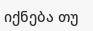იქნება თუ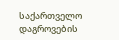საქართველო დაგროვების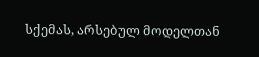სქემას, არსებულ მოდელთან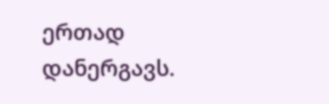ერთად დანერგავს.